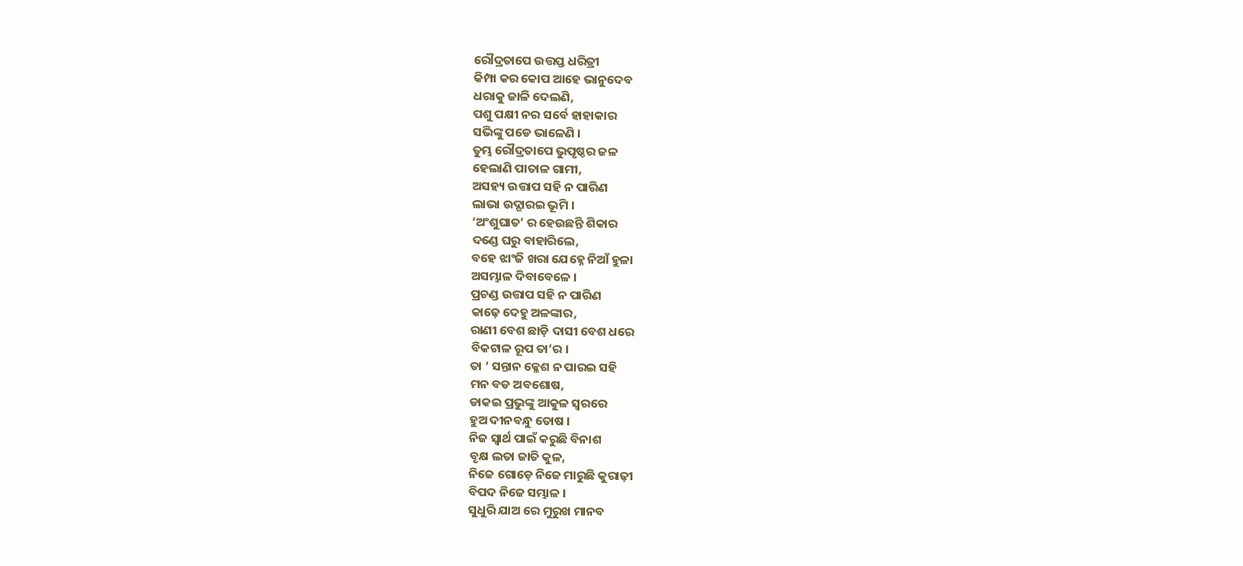ରୌଦ୍ରତାପେ ଉତ୍ତପ୍ତ ଧରିତ୍ରୀ
କିମ୍ପା କର କୋପ ଆହେ ଭାନୁଦେବ
ଧରାକୁ ଜାଳି ଦେଲଣି,
ପଶୁ ପକ୍ଷୀ ନର ସର୍ବେ ହାହାକାର
ସଭିଙ୍କୁ ପଡେ ଭାଳେଣି ।
ତୁମ୍ଭ ରୌଦ୍ରତାପେ ଭୁପୃଷ୍ଠର ଜଳ
ହେଲାଣି ପାତାଳ ଗାମୀ,
ଅସହ୍ୟ ଉତ୍ତାପ ସହି ନ ପାରିଣ
ଲାଭା ଉଦ୍ଗାରଇ ଭୂମି ।
‘ଅଂଶୁଘାତ’ ର ହେଉଛନ୍ତି ଶିକାର
ଦଣ୍ଡେ ଘରୁ ବାହାରିଲେ,
ବହେ ଝାଂଜି ଖରା ଯେହ୍ନେ ନିଆଁ ହୁଳା
ଅସମ୍ଭାଳ ଦିବାବେଳେ ।
ପ୍ରଚଣ୍ଡ ଉତ୍ତାପ ସହି ନ ପାରିଣ
କାଢ଼େ ଦେହୁ ଅଳଙ୍କାର,
ରାଣୀ ବେଶ ଛାଡ଼ି ଦାସୀ ବେଶ ଧରେ
ବିକଟାଳ ରୂପ ତା’ର ।
ତା ‘ ସନ୍ତାନ କ୍ଳେଶ ନ ପାରଇ ସହି
ମନ ବଡ ଅବଶୋଷ,
ଡାକଇ ପ୍ରଭୁଙ୍କୁ ଆକୁଳ ସ୍ୱରରେ
ହୁଅ ଦୀନବନ୍ଧୁ ତୋଷ ।
ନିଜ ସ୍ୱାର୍ଥ ପାଇଁ କରୁଛି ବିନାଶ
ବୃକ୍ଷ ଲତା ଜାତି କୁଳ,
ନିଜେ ଗୋଡ଼େ ନିଜେ ମାରୁଛି କୁରାଢ଼ୀ
ବିପଦ ନିଜେ ସମ୍ଭାଳ ।
ସୁଧୁରି ଯାଅ ରେ ମୁରୁଖ ମାନବ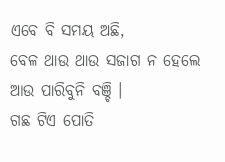ଏବେ ବି ସମୟ ଅଛି,
ବେଳ ଥାଉ ଥାଉ ସଜାଗ ନ ହେଲେ
ଆଉ ପାରିବୁନି ବଞ୍ଚି ।
ଗଛ ଟିଏ ପୋତି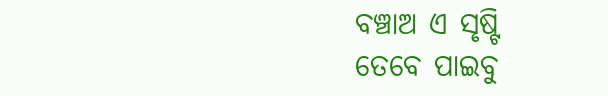ବଞ୍ଚାଅ ଏ ସୃଷ୍ଟି
ତେବେ ପାଇବୁ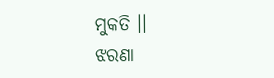ମୁକତି ।।
ଝରଣା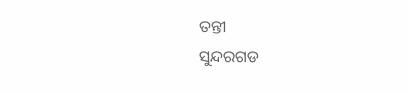ତନ୍ତୀ
ସୁନ୍ଦରଗଡ